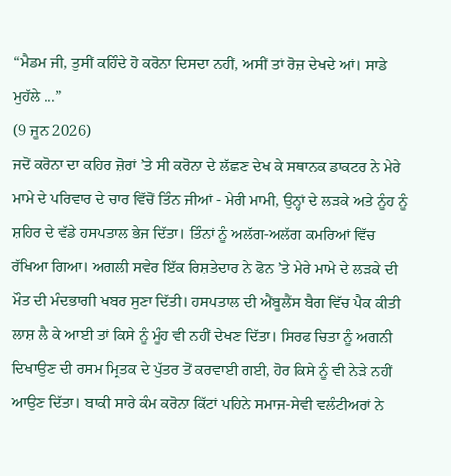“ਮੈਡਮ ਜੀ, ਤੁਸੀਂ ਕਹਿੰਦੇ ਹੋ ਕਰੋਨਾ ਦਿਸਦਾ ਨਹੀਂ, ਅਸੀਂ ਤਾਂ ਰੋਜ਼ ਦੇਖਦੇ ਆਂ। ਸਾਡੇ ਮੁਹੱਲੇ ...”
(9 ਜੂਨ 2026)
ਜਦੋਂ ਕਰੋਨਾ ਦਾ ਕਹਿਰ ਜ਼ੋਰਾਂ ’ਤੇ ਸੀ ਕਰੋਨਾ ਦੇ ਲੱਛਣ ਦੇਖ ਕੇ ਸਥਾਨਕ ਡਾਕਟਰ ਨੇ ਮੇਰੇ ਮਾਮੇ ਦੇ ਪਰਿਵਾਰ ਦੇ ਚਾਰ ਵਿੱਚੋਂ ਤਿੰਨ ਜੀਆਂ - ਮੇਰੀ ਮਾਮੀ, ਉਨ੍ਹਾਂ ਦੇ ਲੜਕੇ ਅਤੇ ਨੂੰਹ ਨੂੰ ਸ਼ਹਿਰ ਦੇ ਵੱਡੇ ਹਸਪਤਾਲ ਭੇਜ ਦਿੱਤਾ। ਤਿੰਨਾਂ ਨੂੰ ਅਲੱਗ-ਅਲੱਗ ਕਮਰਿਆਂ ਵਿੱਚ ਰੱਖਿਆ ਗਿਆ। ਅਗਲੀ ਸਵੇਰ ਇੱਕ ਰਿਸ਼ਤੇਦਾਰ ਨੇ ਫੋਨ ’ਤੇ ਮੇਰੇ ਮਾਮੇ ਦੇ ਲੜਕੇ ਦੀ ਮੌਤ ਦੀ ਮੰਦਭਾਗੀ ਖਬਰ ਸੁਣਾ ਦਿੱਤੀ। ਹਸਪਤਾਲ ਦੀ ਐਂਬੂਲੈਂਸ ਬੈਗ ਵਿੱਚ ਪੈਕ ਕੀਤੀ ਲਾਸ਼ ਲੈ ਕੇ ਆਈ ਤਾਂ ਕਿਸੇ ਨੂੰ ਮੂੰਹ ਵੀ ਨਹੀਂ ਦੇਖਣ ਦਿੱਤਾ। ਸਿਰਫ ਚਿਤਾ ਨੂੰ ਅਗਨੀ ਦਿਖਾਉਣ ਦੀ ਰਸਮ ਮ੍ਰਿਤਕ ਦੇ ਪੁੱਤਰ ਤੋਂ ਕਰਵਾਈ ਗਈ, ਹੋਰ ਕਿਸੇ ਨੂੰ ਵੀ ਨੇੜੇ ਨਹੀਂ ਆਉਣ ਦਿੱਤਾ। ਬਾਕੀ ਸਾਰੇ ਕੰਮ ਕਰੋਨਾ ਕਿੱਟਾਂ ਪਹਿਨੇ ਸਮਾਜ-ਸੇਵੀ ਵਲੰਟੀਅਰਾਂ ਨੇ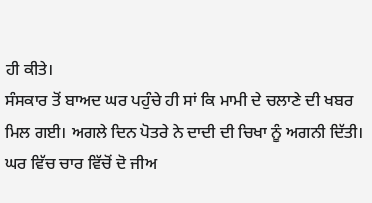ਹੀ ਕੀਤੇ।
ਸੰਸਕਾਰ ਤੋਂ ਬਾਅਦ ਘਰ ਪਹੁੰਚੇ ਹੀ ਸਾਂ ਕਿ ਮਾਮੀ ਦੇ ਚਲਾਣੇ ਦੀ ਖਬਰ ਮਿਲ ਗਈ। ਅਗਲੇ ਦਿਨ ਪੋਤਰੇ ਨੇ ਦਾਦੀ ਦੀ ਚਿਖਾ ਨੂੰ ਅਗਨੀ ਦਿੱਤੀ। ਘਰ ਵਿੱਚ ਚਾਰ ਵਿੱਚੋਂ ਦੋ ਜੀਅ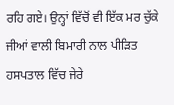ਰਹਿ ਗਏ। ਉਨ੍ਹਾਂ ਵਿੱਚੋਂ ਵੀ ਇੱਕ ਮਰ ਚੁੱਕੇ ਜੀਆਂ ਵਾਲੀ ਬਿਮਾਰੀ ਨਾਲ ਪੀੜਿਤ ਹਸਪਤਾਲ ਵਿੱਚ ਜੇਰੇ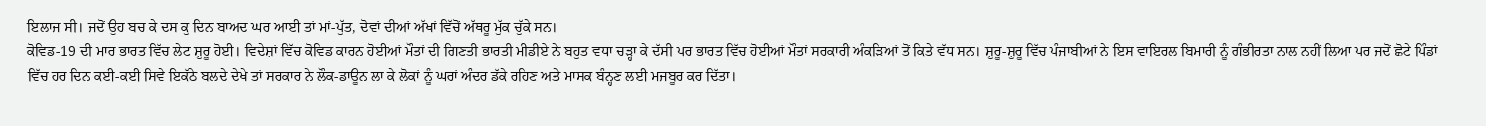ਇਲਾਜ ਸੀ। ਜਦੋਂ ਉਹ ਬਚ ਕੇ ਦਸ ਕੁ ਦਿਨ ਬਾਅਦ ਘਰ ਆਈ ਤਾਂ ਮਾਂ-ਪੁੱਤ, ਦੋਵਾਂ ਦੀਆਂ ਅੱਖਾਂ ਵਿੱਚੋਂ ਅੱਥਰੂ ਮੁੱਕ ਚੁੱਕੇ ਸਨ।
ਕੋਵਿਡ-19 ਦੀ ਮਾਰ ਭਾਰਤ ਵਿੱਚ ਲੇਟ ਸ਼ੁਰੂ ਹੋਈ। ਵਿਦੇਸ਼ਾਂ ਵਿੱਚ ਕੋਵਿਡ ਕਾਰਨ ਹੋਈਆਂ ਮੌਤਾਂ ਦੀ ਗਿਣਤੀ ਭਾਰਤੀ ਮੀਡੀਏ ਨੇ ਬਹੁਤ ਵਧਾ ਚੜ੍ਹਾ ਕੇ ਦੱਸੀ ਪਰ ਭਾਰਤ ਵਿੱਚ ਹੋਈਆਂ ਮੌਤਾਂ ਸਰਕਾਰੀ ਅੰਕੜਿਆਂ ਤੋਂ ਕਿਤੇ ਵੱਧ ਸਨ। ਸ਼ੁਰੂ-ਸ਼ੁਰੂ ਵਿੱਚ ਪੰਜਾਬੀਆਂ ਨੇ ਇਸ ਵਾਇਰਲ ਬਿਮਾਰੀ ਨੂੰ ਗੰਭੀਰਤਾ ਨਾਲ ਨਹੀਂ ਲਿਆ ਪਰ ਜਦੋਂ ਛੋਟੇ ਪਿੰਡਾਂ ਵਿੱਚ ਹਰ ਦਿਨ ਕਈ-ਕਈ ਸਿਵੇ ਇਕੱਠੇ ਬਲਦੇ ਦੇਖੇ ਤਾਂ ਸਰਕਾਰ ਨੇ ਲੌਕ-ਡਾਊਨ ਲਾ ਕੇ ਲੋਕਾਂ ਨੂੰ ਘਰਾਂ ਅੰਦਰ ਡੱਕੇ ਰਹਿਣ ਅਤੇ ਮਾਸਕ ਬੰਨ੍ਹਣ ਲਈ ਮਜਬੂਰ ਕਰ ਦਿੱਤਾ।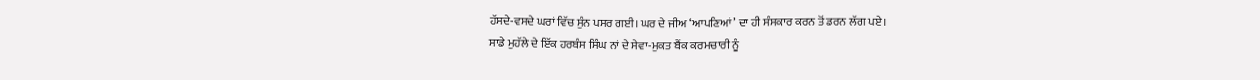ਹੱਸਦੇ-ਵਸਦੇ ਘਰਾਂ ਵਿੱਚ ਸੁੰਨ ਪਸਰ ਗਈ। ਘਰ ਦੇ ਜੀਅ ‘ਆਪਣਿਆਂ’ ਦਾ ਹੀ ਸੰਸਕਾਰ ਕਰਨ ਤੋਂ ਡਰਨ ਲੱਗ ਪਏ।
ਸਾਡੇ ਮੁਹੱਲੇ ਦੇ ਇੱਕ ਹਰਬੰਸ ਸਿੰਘ ਨਾਂ ਦੇ ਸੇਵਾ-ਮੁਕਤ ਬੈਂਕ ਕਰਮਚਾਰੀ ਨੂੰ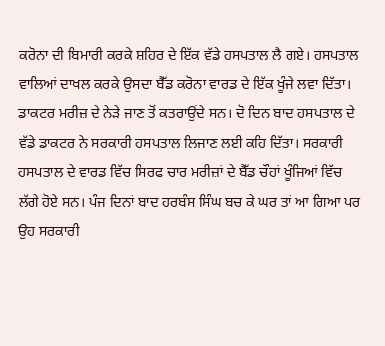ਕਰੋਨਾ ਦੀ ਬਿਮਾਰੀ ਕਰਕੇ ਸ਼ਹਿਰ ਦੇ ਇੱਕ ਵੱਡੇ ਹਸਪਤਾਲ ਲੈ ਗਏ। ਹਸਪਤਾਲ ਵਾਲਿਆਂ ਦਾਖਲ ਕਰਕੇ ਉਸਦਾ ਬੈੱਡ ਕਰੋਨਾ ਵਾਰਡ ਦੇ ਇੱਕ ਖੂੰਜੇ ਲਵਾ ਦਿੱਤਾ। ਡਾਕਟਰ ਮਰੀਜ਼ ਦੇ ਨੇੜੇ ਜਾਣ ਤੋਂ ਕਤਰਾਉਂਦੇ ਸਨ। ਦੋ ਦਿਨ ਬਾਦ ਹਸਪਤਾਲ ਦੇ ਵੱਡੇ ਡਾਕਟਰ ਨੇ ਸਰਕਾਰੀ ਹਸਪਤਾਲ ਲਿਜਾਣ ਲਈ ਕਹਿ ਦਿੱਤਾ। ਸਰਕਾਰੀ ਹਸਪਤਾਲ ਦੇ ਵਾਰਡ ਵਿੱਚ ਸਿਰਫ ਚਾਰ ਮਰੀਜ਼ਾਂ ਦੇ ਬੈੱਡ ਚੌਹਾਂ ਖੂੰਜਿਆਂ ਵਿੱਚ ਲੱਗੇ ਹੋਏ ਸਨ। ਪੰਜ ਦਿਨਾਂ ਬਾਦ ਹਰਬੰਸ ਸਿੰਘ ਬਚ ਕੇ ਘਰ ਤਾਂ ਆ ਗਿਆ ਪਰ ਉਹ ਸਰਕਾਰੀ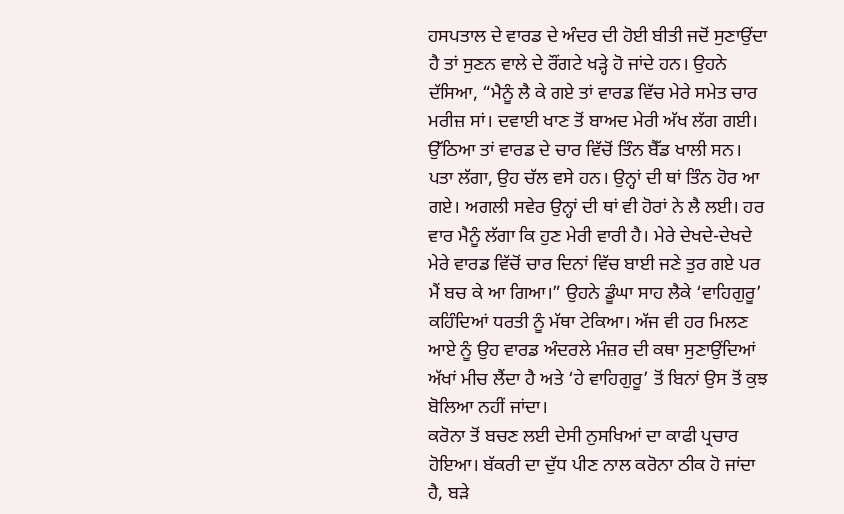ਹਸਪਤਾਲ ਦੇ ਵਾਰਡ ਦੇ ਅੰਦਰ ਦੀ ਹੋਈ ਬੀਤੀ ਜਦੋਂ ਸੁਣਾਉਂਦਾ ਹੈ ਤਾਂ ਸੁਣਨ ਵਾਲੇ ਦੇ ਰੌਂਗਟੇ ਖੜ੍ਹੇ ਹੋ ਜਾਂਦੇ ਹਨ। ਉਹਨੇ ਦੱਸਿਆ, “ਮੈਨੂੰ ਲੈ ਕੇ ਗਏ ਤਾਂ ਵਾਰਡ ਵਿੱਚ ਮੇਰੇ ਸਮੇਤ ਚਾਰ ਮਰੀਜ਼ ਸਾਂ। ਦਵਾਈ ਖਾਣ ਤੋਂ ਬਾਅਦ ਮੇਰੀ ਅੱਖ ਲੱਗ ਗਈ। ਉੱਠਿਆ ਤਾਂ ਵਾਰਡ ਦੇ ਚਾਰ ਵਿੱਚੋਂ ਤਿੰਨ ਬੈੱਡ ਖਾਲੀ ਸਨ। ਪਤਾ ਲੱਗਾ, ਉਹ ਚੱਲ ਵਸੇ ਹਨ। ਉਨ੍ਹਾਂ ਦੀ ਥਾਂ ਤਿੰਨ ਹੋਰ ਆ ਗਏ। ਅਗਲੀ ਸਵੇਰ ਉਨ੍ਹਾਂ ਦੀ ਥਾਂ ਵੀ ਹੋਰਾਂ ਨੇ ਲੈ ਲਈ। ਹਰ ਵਾਰ ਮੈਨੂੰ ਲੱਗਾ ਕਿ ਹੁਣ ਮੇਰੀ ਵਾਰੀ ਹੈ। ਮੇਰੇ ਦੇਖਦੇ-ਦੇਖਦੇ ਮੇਰੇ ਵਾਰਡ ਵਿੱਚੋਂ ਚਾਰ ਦਿਨਾਂ ਵਿੱਚ ਬਾਈ ਜਣੇ ਤੁਰ ਗਏ ਪਰ ਮੈਂ ਬਚ ਕੇ ਆ ਗਿਆ।” ਉਹਨੇ ਡੂੰਘਾ ਸਾਹ ਲੈਕੇ ‘ਵਾਹਿਗੁਰੂ’ ਕਹਿੰਦਿਆਂ ਧਰਤੀ ਨੂੰ ਮੱਥਾ ਟੇਕਿਆ। ਅੱਜ ਵੀ ਹਰ ਮਿਲਣ ਆਏ ਨੂੰ ਉਹ ਵਾਰਡ ਅੰਦਰਲੇ ਮੰਜ਼ਰ ਦੀ ਕਥਾ ਸੁਣਾਉਂਦਿਆਂ ਅੱਖਾਂ ਮੀਚ ਲੈਂਦਾ ਹੈ ਅਤੇ ‘ਹੇ ਵਾਹਿਗੁਰੂ’ ਤੋਂ ਬਿਨਾਂ ਉਸ ਤੋਂ ਕੁਝ ਬੋਲਿਆ ਨਹੀਂ ਜਾਂਦਾ।
ਕਰੋਨਾ ਤੋਂ ਬਚਣ ਲਈ ਦੇਸੀ ਨੁਸਖਿਆਂ ਦਾ ਕਾਫੀ ਪ੍ਰਚਾਰ ਹੋਇਆ। ਬੱਕਰੀ ਦਾ ਦੁੱਧ ਪੀਣ ਨਾਲ ਕਰੋਨਾ ਠੀਕ ਹੋ ਜਾਂਦਾ ਹੈ, ਬੜੇ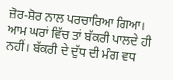ਜ਼ੋਰ-ਸ਼ੋਰ ਨਾਲ ਪਰਚਾਰਿਆ ਗਿਆ। ਆਮ ਘਰਾਂ ਵਿੱਚ ਤਾਂ ਬੱਕਰੀ ਪਾਲਦੇ ਹੀ ਨਹੀਂ। ਬੱਕਰੀ ਦੇ ਦੁੱਧ ਦੀ ਮੰਗ ਵਧ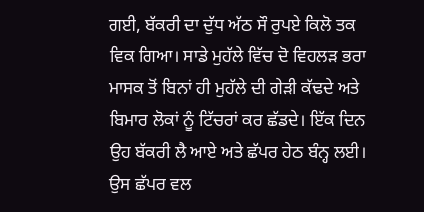ਗਈ, ਬੱਕਰੀ ਦਾ ਦੁੱਧ ਅੱਠ ਸੌ ਰੁਪਏ ਕਿਲੋ ਤਕ ਵਿਕ ਗਿਆ। ਸਾਡੇ ਮੁਹੱਲੇ ਵਿੱਚ ਦੋ ਵਿਹਲੜ ਭਰਾ ਮਾਸਕ ਤੋਂ ਬਿਨਾਂ ਹੀ ਮੁਹੱਲੇ ਦੀ ਗੇੜੀ ਕੱਢਦੇ ਅਤੇ ਬਿਮਾਰ ਲੋਕਾਂ ਨੂੰ ਟਿੱਚਰਾਂ ਕਰ ਛੱਡਦੇ। ਇੱਕ ਦਿਨ ਉਹ ਬੱਕਰੀ ਲੈ ਆਏ ਅਤੇ ਛੱਪਰ ਹੇਠ ਬੰਨ੍ਹ ਲਈ। ਉਸ ਛੱਪਰ ਵਲ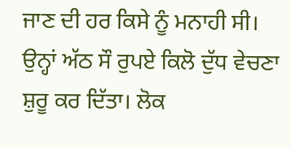ਜਾਣ ਦੀ ਹਰ ਕਿਸੇ ਨੂੰ ਮਨਾਹੀ ਸੀ। ਉਨ੍ਹਾਂ ਅੱਠ ਸੌ ਰੁਪਏ ਕਿਲੋ ਦੁੱਧ ਵੇਚਣਾ ਸ਼ੁਰੂ ਕਰ ਦਿੱਤਾ। ਲੋਕ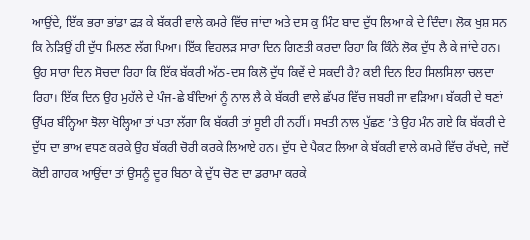ਆਉਂਦੇ, ਇੱਕ ਭਰਾ ਭਾਂਡਾ ਫੜ ਕੇ ਬੱਕਰੀ ਵਾਲੇ ਕਮਰੇ ਵਿੱਚ ਜਾਂਦਾ ਅਤੇ ਦਸ ਕੁ ਮਿੰਟ ਬਾਦ ਦੁੱਧ ਲਿਆ ਕੇ ਦੇ ਦਿੰਦਾ। ਲੋਕ ਖੁਸ਼ ਸਨ ਕਿ ਨੇੜਿਉਂ ਹੀ ਦੁੱਧ ਮਿਲਣ ਲੱਗ ਪਿਆ। ਇੱਕ ਵਿਹਲੜ ਸਾਰਾ ਦਿਨ ਗਿਣਤੀ ਕਰਦਾ ਰਿਹਾ ਕਿ ਕਿੰਨੇ ਲੋਕ ਦੁੱਧ ਲੈ ਕੇ ਜਾਂਦੇ ਹਨ। ਉਹ ਸਾਰਾ ਦਿਨ ਸੋਚਦਾ ਰਿਹਾ ਕਿ ਇੱਕ ਬੱਕਰੀ ਅੱਠ-ਦਸ ਕਿਲੋ ਦੁੱਧ ਕਿਵੇਂ ਦੇ ਸਕਦੀ ਹੈ? ਕਈ ਦਿਨ ਇਹ ਸਿਲਸਿਲਾ ਚਲਦਾ ਰਿਹਾ। ਇੱਕ ਦਿਨ ਉਹ ਮੁਹੱਲੇ ਦੇ ਪੰਜ-ਛੇ ਬੰਦਿਆਂ ਨੂੰ ਨਾਲ ਲੈ ਕੇ ਬੱਕਰੀ ਵਾਲੇ ਛੱਪਰ ਵਿੱਚ ਜਬਰੀ ਜਾ ਵੜਿਆ। ਬੱਕਰੀ ਦੇ ਥਣਾਂ ਉੱਪਰ ਬੰਨ੍ਹਿਆ ਝੋਲਾ ਖੋਲ੍ਹਿਆ ਤਾਂ ਪਤਾ ਲੱਗਾ ਕਿ ਬੱਕਰੀ ਤਾਂ ਸੂਈ ਹੀ ਨਹੀਂ। ਸਖਤੀ ਨਾਲ ਪੁੱਛਣ ’ਤੇ ਉਹ ਮੰਨ ਗਏ ਕਿ ਬੱਕਰੀ ਦੇ ਦੁੱਧ ਦਾ ਭਾਅ ਵਧਣ ਕਰਕੇ ਉਹ ਬੱਕਰੀ ਚੋਰੀ ਕਰਕੇ ਲਿਆਏ ਹਨ। ਦੁੱਧ ਦੇ ਪੈਕਟ ਲਿਆ ਕੇ ਬੱਕਰੀ ਵਾਲੇ ਕਮਰੇ ਵਿੱਚ ਰੱਖਦੇ, ਜਦੋਂ ਕੋਈ ਗਾਹਕ ਆਉਂਦਾ ਤਾਂ ਉਸਨੂੰ ਦੂਰ ਬਿਠਾ ਕੇ ਦੁੱਧ ਚੋਣ ਦਾ ਡਰਾਮਾ ਕਰਕੇ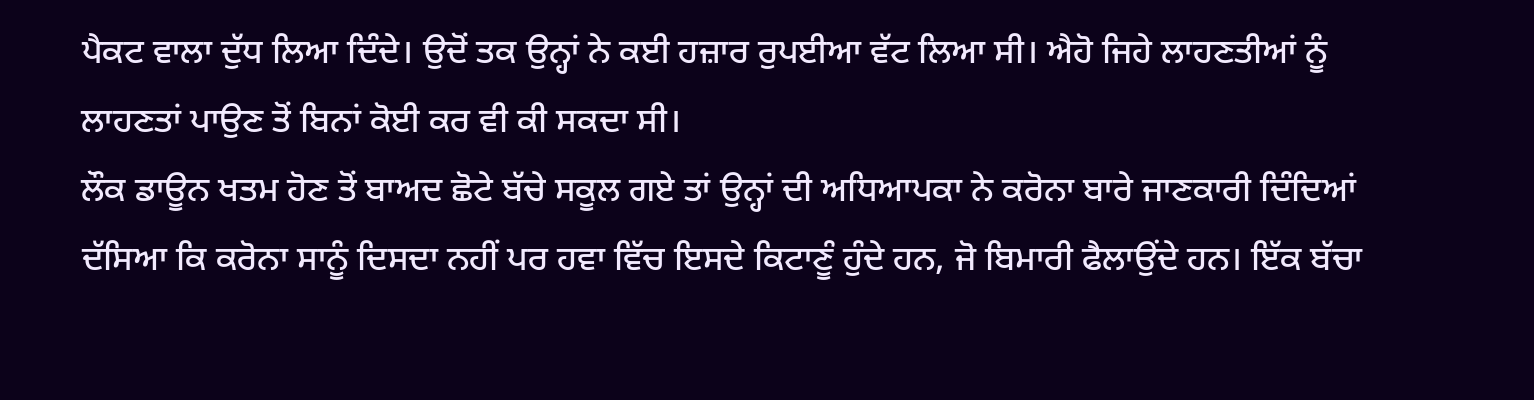ਪੈਕਟ ਵਾਲਾ ਦੁੱਧ ਲਿਆ ਦਿੰਦੇ। ਉਦੋਂ ਤਕ ਉਨ੍ਹਾਂ ਨੇ ਕਈ ਹਜ਼ਾਰ ਰੁਪਈਆ ਵੱਟ ਲਿਆ ਸੀ। ਐਹੋ ਜਿਹੇ ਲਾਹਣਤੀਆਂ ਨੂੰ ਲਾਹਣਤਾਂ ਪਾਉਣ ਤੋਂ ਬਿਨਾਂ ਕੋਈ ਕਰ ਵੀ ਕੀ ਸਕਦਾ ਸੀ।
ਲੌਕ ਡਾਊਨ ਖਤਮ ਹੋਣ ਤੋਂ ਬਾਅਦ ਛੋਟੇ ਬੱਚੇ ਸਕੂਲ ਗਏ ਤਾਂ ਉਨ੍ਹਾਂ ਦੀ ਅਧਿਆਪਕਾ ਨੇ ਕਰੋਨਾ ਬਾਰੇ ਜਾਣਕਾਰੀ ਦਿੰਦਿਆਂ ਦੱਸਿਆ ਕਿ ਕਰੋਨਾ ਸਾਨੂੰ ਦਿਸਦਾ ਨਹੀਂ ਪਰ ਹਵਾ ਵਿੱਚ ਇਸਦੇ ਕਿਟਾਣੂੰ ਹੁੰਦੇ ਹਨ, ਜੋ ਬਿਮਾਰੀ ਫੈਲਾਉਂਦੇ ਹਨ। ਇੱਕ ਬੱਚਾ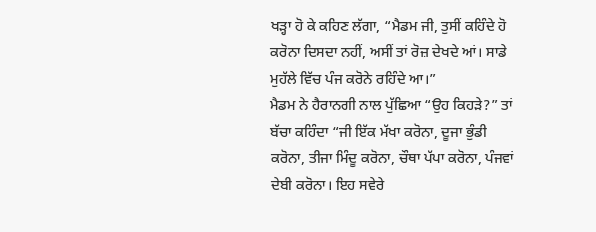ਖੜ੍ਹਾ ਹੋ ਕੇ ਕਹਿਣ ਲੱਗਾ, “ਮੈਡਮ ਜੀ, ਤੁਸੀਂ ਕਹਿੰਦੇ ਹੋ ਕਰੋਨਾ ਦਿਸਦਾ ਨਹੀਂ, ਅਸੀਂ ਤਾਂ ਰੋਜ਼ ਦੇਖਦੇ ਆਂ। ਸਾਡੇ ਮੁਹੱਲੇ ਵਿੱਚ ਪੰਜ ਕਰੋਨੇ ਰਹਿੰਦੇ ਆ।”
ਮੈਡਮ ਨੇ ਹੈਰਾਨਗੀ ਨਾਲ ਪੁੱਛਿਆ “ਉਹ ਕਿਹੜੇ?” ਤਾਂ ਬੱਚਾ ਕਹਿੰਦਾ “ਜੀ ਇੱਕ ਮੱਖਾ ਕਰੋਨਾ, ਦੂਜਾ ਭੁੰਡੀ ਕਰੋਨਾ, ਤੀਜਾ ਮਿੰਦੂ ਕਰੋਨਾ, ਚੌਥਾ ਪੱਪਾ ਕਰੋਨਾ, ਪੰਜਵਾਂ ਦੇਬੀ ਕਰੋਨਾ। ਇਹ ਸਵੇਰੇ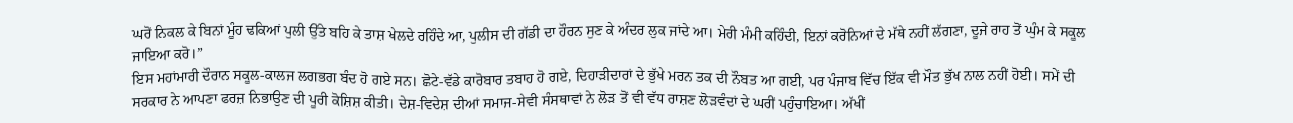ਘਰੋਂ ਨਿਕਲ ਕੇ ਬਿਨਾਂ ਮੂੰਹ ਢਕਿਆਂ ਪੁਲੀ ਉੱਤੇ ਬਹਿ ਕੇ ਤਾਸ਼ ਖੇਲਦੇ ਰਹਿੰਦੇ ਆ, ਪੁਲੀਸ ਦੀ ਗੱਡੀ ਦਾ ਹੌਰਨ ਸੁਣ ਕੇ ਅੰਦਰ ਲੁਕ ਜਾਂਦੇ ਆ। ਮੇਰੀ ਮੰਮੀ ਕਹਿੰਦੀ, ਇਨਾਂ ਕਰੋਨਿਆਂ ਦੇ ਮੱਥੇ ਨਹੀਂ ਲੱਗਣਾ, ਦੂਜੇ ਰਾਹ ਤੋਂ ਘੁੰਮ ਕੇ ਸਕੂਲ ਜਾਇਆ ਕਰੋ।”
ਇਸ ਮਹਾਂਮਾਰੀ ਦੌਰਾਨ ਸਕੂਲ-ਕਾਲਜ ਲਗਭਗ ਬੰਦ ਹੋ ਗਏ ਸਨ। ਛੋਟੇ-ਵੱਡੇ ਕਾਰੋਬਾਰ ਤਬਾਹ ਹੋ ਗਏ, ਦਿਹਾੜੀਦਾਰਾਂ ਦੇ ਭੁੱਖੇ ਮਰਨ ਤਕ ਦੀ ਨੌਬਤ ਆ ਗਈ, ਪਰ ਪੰਜਾਬ ਵਿੱਚ ਇੱਕ ਵੀ ਮੌਤ ਭੁੱਖ ਨਾਲ ਨਹੀਂ ਹੋਈ। ਸਮੇਂ ਦੀ ਸਰਕਾਰ ਨੇ ਆਪਣਾ ਫਰਜ਼ ਨਿਭਾਉਣ ਦੀ ਪੂਰੀ ਕੋਸ਼ਿਸ਼ ਕੀਤੀ। ਦੇਸ਼-ਵਿਦੇਸ਼ ਦੀਆਂ ਸਮਾਜ-ਸੇਵੀ ਸੰਸਥਾਵਾਂ ਨੇ ਲੋੜ ਤੋਂ ਵੀ ਵੱਧ ਰਾਸ਼ਣ ਲੋੜਵੰਦਾਂ ਦੇ ਘਰੀਂ ਪਹੁੰਚਾਇਆ। ਅੱਖੀਂ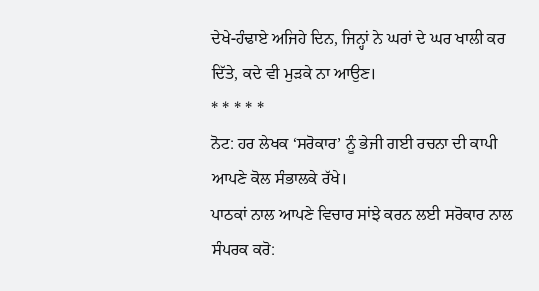ਦੇਖੇ-ਹੰਢਾਏ ਅਜਿਹੇ ਦਿਨ, ਜਿਨ੍ਹਾਂ ਨੇ ਘਰਾਂ ਦੇ ਘਰ ਖਾਲੀ ਕਰ ਦਿੱਤੇ, ਕਦੇ ਵੀ ਮੁੜਕੇ ਨਾ ਆਉਣ।
* * * * *
ਨੋਟ: ਹਰ ਲੇਖਕ ‘ਸਰੋਕਾਰ’ ਨੂੰ ਭੇਜੀ ਗਈ ਰਚਨਾ ਦੀ ਕਾਪੀ ਆਪਣੇ ਕੋਲ ਸੰਭਾਲਕੇ ਰੱਖੇ।
ਪਾਠਕਾਂ ਨਾਲ ਆਪਣੇ ਵਿਚਾਰ ਸਾਂਝੇ ਕਰਨ ਲਈ ਸਰੋਕਾਰ ਨਾਲ ਸੰਪਰਕ ਕਰੋ: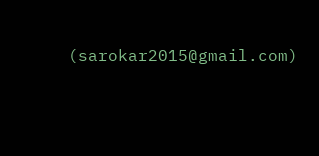(sarokar2015@gmail.com)